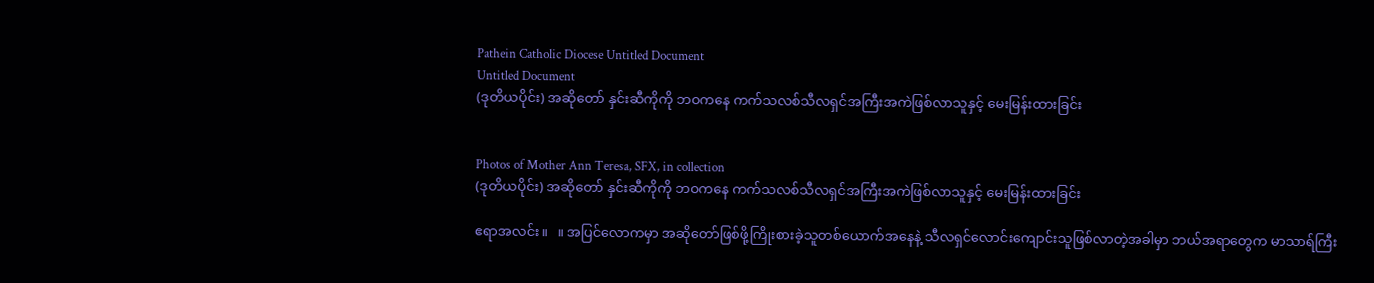Pathein Catholic Diocese Untitled Document
Untitled Document
(ဒုတိယပိုင်း) အဆိုတော် နှင်းဆီကိုကို ဘဝကနေ ကက်သလစ်သီလရှင်အကြီးအကဲဖြစ်လာသူနှင့် မေးမြန်းထားခြင်း


Photos of Mother Ann Teresa, SFX, in collection
(ဒုတိယပိုင်း) အဆိုတော် နှင်းဆီကိုကို ဘဝကနေ ကက်သလစ်သီလရှင်အကြီးအကဲဖြစ်လာသူနှင့် မေးမြန်းထားခြင်း

ဧရာအလင်း။   ။ အပြင်လောကမှာ အဆိုတော်ဖြစ်ဖို့ကြိုးစားခဲ့သူတစ်ယောက်အနေနဲ့ သီလရှင်လောင်းကျောင်းသူဖြစ်လာတဲ့အခါမှာ ဘယ်အရာတွေက မာသာရ်ကြီး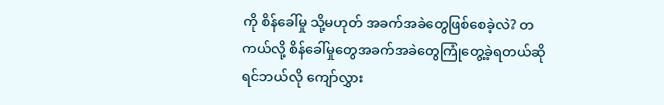ကို စိန်ခေါ်မှု သို့မဟုတ် အခက်အခဲတွေဖြစ်စေခဲ့လဲ? တကယ်လို့ စိန်ခေါ်မှုတွေအခက်အခဲတွေကြုံတွေ့ခဲ့ရတယ်ဆိုရင်ဘယ်လို ကျော်လွှား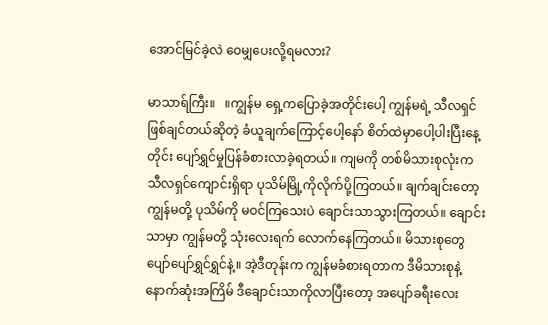အောင်မြင်ခဲ့လဲ ဝေမျှပေးလို့ရမလား?

မာသာရ်ကြီး။   ။ကျွန်မ ရှေ့ကပြောခဲ့အတိုင်းပေါ့ ကျွန်မရဲ့ သီလရှင်ဖြစ်ချင်တယ်ဆိုတဲ့ ခံယူချက်ကြောင့်ပေါ့နော် စိတ်ထဲမှာပေါ့ပါးပြီးနေ့တိုင်း ပျော်ရွှင်မှုပြန်ခံစားလာခဲ့ရတယ်။ ကျမကို တစ်မိသားစုလုံးက သီလရှင်ကျောင်းရှိရာ ပုသိမ်မြို့ကိုလိုက်ပို့ကြတယ်။ ချက်ချင်းတော့ ကျွန်မတို့ ပုသိမ်ကို မဝင်ကြသေးပဲ ချောင်းသာသွားကြတယ်။ ချောင်းသာမှာ ကျွန်မတို့ သုံးလေးရက် လောက်နေကြတယ်။ မိသားစုတွေ ပျော်ပျော်ရွှင်ရွှင်နဲ့။ အဲ့ဒီတုန်းက ကျွန်မခံစားရတာက ဒီမိသားစုနဲ့ နောက်ဆုံးအကြိမ် ဒီချောင်းသာကိုလာပြီးတော့ အပျော်ခရီးလေး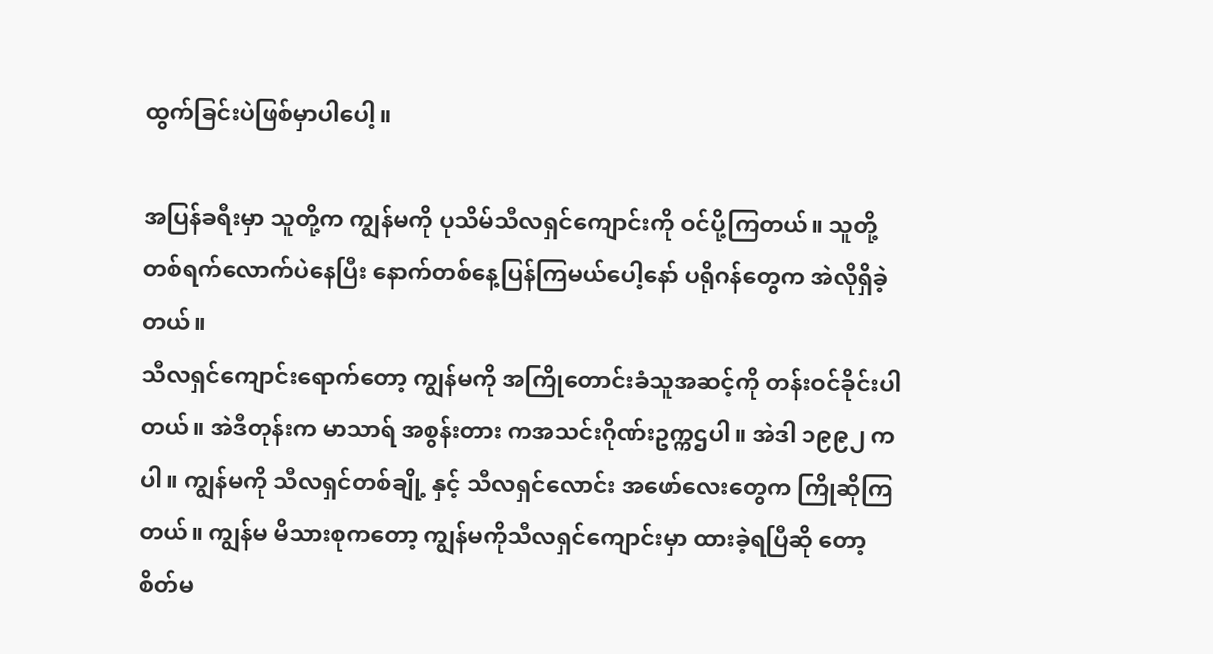ထွက်ခြင်းပဲဖြစ်မှာပါပေါ့။

အပြန်ခရီးမှာ သူတို့က ကျွန်မကို ပုသိမ်သီလရှင်ကျောင်းကို ဝင်ပို့ကြတယ်။ သူတို့တစ်ရက်လောက်ပဲနေပြီး နောက်တစ်နေ့ပြန်ကြမယ်ပေါ့နော် ပရိုဂန်တွေက အဲလိုရှိခဲ့တယ်။
သီလရှင်ကျောင်းရောက်တော့ ကျွန်မကို အကြိုတောင်းခံသူအဆင့်ကို တန်းဝင်ခိုင်းပါတယ်။ အဲဒီတုန်းက မာသာရ် အစွန်းတား ကအသင်းဂိုဏ်းဥက္ကဌပါ။ အဲဒါ ၁၉၉၂ ကပါ။ ကျွန်မကို သီလရှင်တစ်ချို့ နှင့် သီလရှင်လောင်း အဖော်လေးတွေက ကြိုဆိုကြတယ်။ ကျွန်မ မိသားစုကတော့ ကျွန်မကိုသီလရှင်ကျောင်းမှာ ထားခဲ့ရပြီဆို တော့ စိတ်မ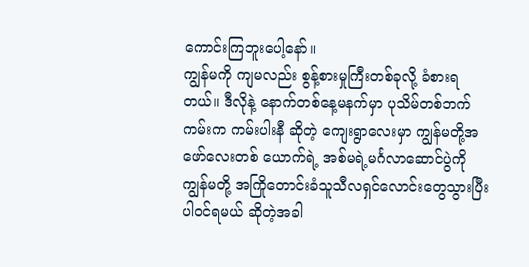ကောင်းကြဘူးပေါ့နော်။
ကျွန်မကို ကျမလည်း စွန့်စားမှုကြီးတစ်ခုလို့ ခံစားရတယ်။ ဒီလိုနဲ့ နောက်တစ်နေ့မနက်မှာ ပုသိမ်တစ်ဘက်ကမ်းက ကမ်းပါးနီ ဆိုတဲ့ ကျေးရွာလေးမှာ ကျွန်မတို့အဖော်လေးတစ် ယောက်ရဲ့ အစ်မရဲ့မင်္ဂလာဆောင်ပွဲကို ကျွန်မတို့ အကြိုတောင်းခံသူသီလရှင်လောင်းတွေသွားပြီးပါဝင်ရမယ် ဆိုတဲ့အခါ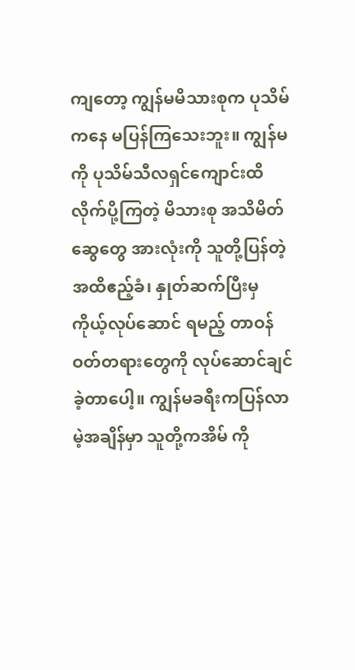ကျတော့ ကျွန်မမိသားစုက ပုသိမ်ကနေ မပြန်ကြသေးဘူး။ ကျွန်မကို ပုသိမ်သီလရှင်ကျောင်းထိ လိုက်ပို့ကြတဲ့ မိသားစု အသိမိတ်ဆွေတွေ အားလုံးကို သူတို့ပြန်တဲ့အထိဧည့်ခံ၊ နှုတ်ဆက်ပြီးမှ ကိုယ့်လုပ်ဆောင် ရမည့် တာဝန်ဝတ်တရားတွေကို လုပ်ဆောင်ချင်ခဲ့တာပေါ့။ ကျွန်မခရီးကပြန်လာမဲ့အချိန်မှာ သူတို့ကအိမ် ကို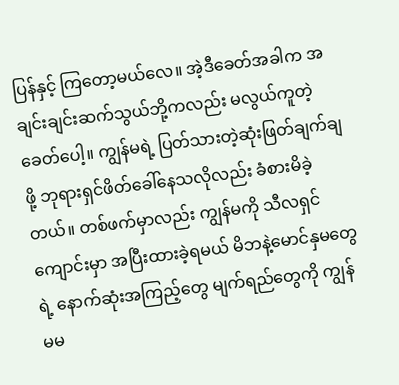ပြန်နှင့် ကြတော့မယ်လေ။ အဲ့ဒီခေတ်အခါက အချင်းချင်းဆက်သွယ်ဘို့ကလည်း မလွယ်ကူတဲ့ခေတ်ပေါ့။ ကျွန်မရဲ့ ပြတ်သားတဲ့ဆုံးဖြတ်ချက်ချဖို့ ဘုရားရှင်ဖိတ်ခေါ်နေသလိုလည်း ခံစားမိခဲ့တယ်။ တစ်ဖက်မှာလည်း ကျွန်မကို သီလရှင်ကျောင်းမှာ အပြီးထားခဲ့ရမယ် မိဘနဲ့မောင်နှမတွေရဲ့ နောက်ဆုံးအကြည့်တွေ မျက်ရည်တွေကို ကျွန်မမ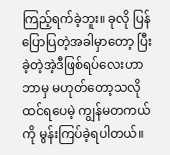ကြည့်ရက်ခဲ့ဘူး။ ခုလို ပြန်ပြောပြတဲ့အခါမှာတော့ ပြီးခဲ့တဲ့အဲ့ဒီဖြစ်ရပ်လေးဟာဘာမှ မဟုတ်တော့သလိုထင်ရပေမဲ့ ကျွန်မတကယ်ကို မွန်းကြပ်ခဲ့ရပါတယ်။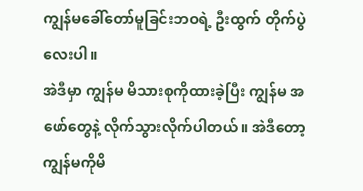ကျွန်မခေါ်တော်မူခြင်းဘဝရဲ့ ဦးထွက် တိုက်ပွဲလေးပါ။
အဲဒီမှာ ကျွန်မ မိသားစုကိုထားခဲ့ပြီး ကျွန်မ အဖော်တွေနဲ့ လိုက်သွားလိုက်ပါတယ်။ အဲဒီတော့ ကျွန်မကိုမိ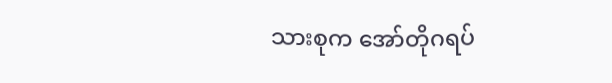သားစုက အော်တိုဂရပ်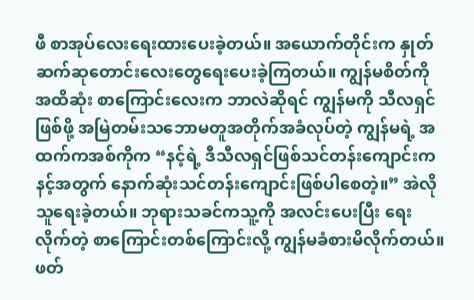ဖီ စာအုပ်လေးရေးထားပေးခဲ့တယ်။ အယောက်တိုင်းက နှုတ်ဆက်ဆုတောင်းလေးတွေရေးပေးခဲ့ကြတယ်။ ကျွန်မစိတ်ကို အထိဆုံး စာကြောင်းလေးက ဘာလဲဆိုရင် ကျွန်မကို သီလရှင်ဖြစ်ဖို့ အမြဲတမ်းသဘောမတူအတိုက်အခံလုပ်တဲ့ ကျွန်မရဲ့ အထက်ကအစ်ကိုက “နင့်ရဲ့ ဒီသီလရှင်ဖြစ်သင်တန်းကျောင်းက နင့်အတွက် နောက်ဆုံးသင်တန်းကျောင်းဖြစ်ပါစေတဲ့။” အဲလိုသူရေးခဲ့တယ်။ ဘုရားသခင်ကသူ့ကို အလင်းပေးပြီး ရေးလိုက်တဲ့ စာကြောင်းတစ်ကြောင်းလို့ ကျွန်မခံစားမိလိုက်တယ်။ ဖတ်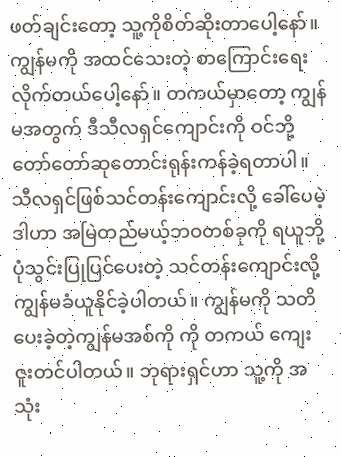ဖတ်ချင်းတော့ သူ့ကိုစိတ်ဆိုးတာပေါ့နော်။ ကျွန်မကို အထင်သေးတဲ့ စာကြောင်းရေးလိုက်တယ်ပေါ့နော်။ တကယ်မှာတော့ ကျွန်မအတွက် ဒီသီလရှင်ကျောင်းကို ဝင်ဘို့ တော်တော်ဆုတောင်းရုန်းကန်ခဲ့ရတာပါ။ သီလရှင်ဖြစ်သင်တန်းကျောင်းလို့ ခေါ်ပေမဲ့ ဒါဟာ အမြဲတည်မယ့်ဘဝတစ်ခုကို ရယူဘို့ ပုံသွင်းပြုပြင်ပေးတဲ့ သင်တန်းကျောင်းလို့ ကျွန်မခံယူနိုင်ခဲ့ပါတယ်။ ကျွန်မကို သတိပေးခဲ့တဲ့ကျွန်မအစ်ကို ကို တကယ် ကျေးဇူးတင်ပါတယ်။ ဘုရားရှင်ဟာ သူ့ကို အသုံး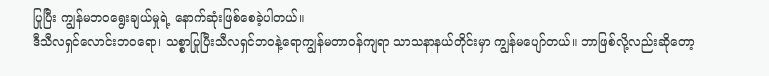ပြုပြီး ကျွန်မဘဝရွေးချယ်မှုရဲ့ နောက်ဆုံးဖြစ်စေခဲ့ပါတယ်။
ဒီသီလရှင်လောင်းဘဝရော၊ သစ္စာပြုပြီးသီလရှင်ဘဝနဲ့ရောကျွန်မတာဝန်ကျရာ သာသနာနယ်တိုင်းမှာ ကျွန်မပျော်တယ်။ ဘာဖြစ်လို့လည်းဆိုတော့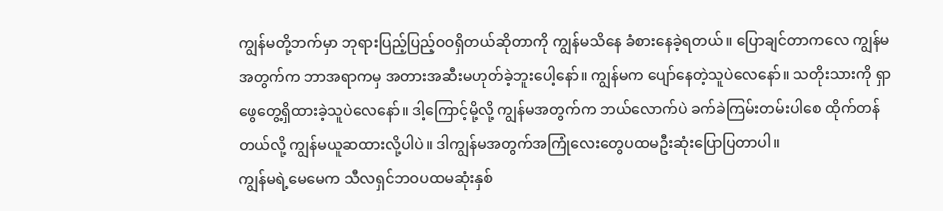ကျွန်မတို့ဘက်မှာ ဘုရားပြည့်ပြည့်ဝဝရှိတယ်ဆိုတာကို ကျွန်မသိနေ ခံစားနေခဲ့ရတယ်။ ပြောချင်တာကလေ ကျွန်မအတွက်က ဘာအရာကမှ အတားအဆီးမဟုတ်ခဲ့ဘူးပေါ့နော်။ ကျွန်မက ပျော်နေတဲ့သူပဲလေနော်။ သတိုးသားကို ရှာဖွေတွေ့ရှိထားခဲ့သူပဲလေနော်။ ဒါ့ကြောင့်မို့လို့ ကျွန်မအတွက်က ဘယ်လောက်ပဲ ခက်ခဲကြမ်းတမ်းပါစေ ထိုက်တန်တယ်လို့ ကျွန်မယူဆထားလို့ပါပဲ။ ဒါကျွန်မအတွက်အကြုံလေးတွေပထမဦးဆုံးပြောပြတာပါ။
ကျွန်မရဲ့မေမေက သီလရှင်ဘဝပထမဆုံးနှစ်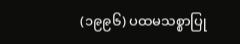(၁၉၉၆) ပထမသစ္စာပြု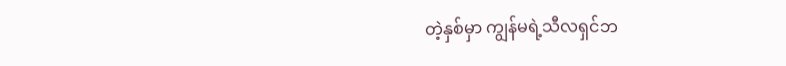တဲ့နှစ်မှာ ကျွန်မရဲ့သီလရှင်ဘ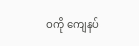ဝကို ကျေနပ်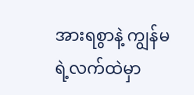အားရစွာနဲ့ ကျွန်မရဲ့လက်ထဲမှာ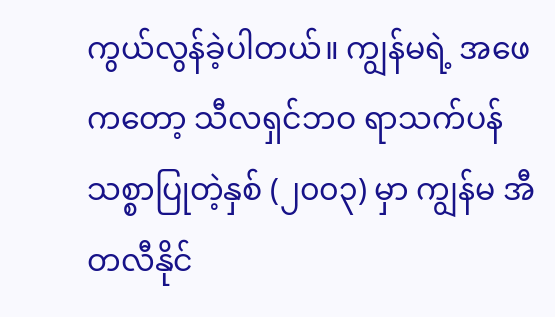ကွယ်လွန်ခဲ့ပါတယ်။ ကျွန်မရဲ့ အဖေကတော့ သီလရှင်ဘဝ ရာသက်ပန် သစ္စာပြုတဲ့နှစ် (၂၀၀၃) မှာ ကျွန်မ အီတလီနိုင်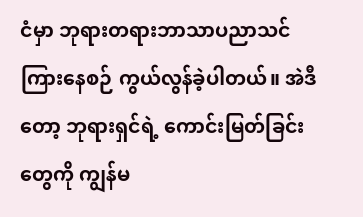ငံမှာ ဘုရားတရားဘာသာပညာသင်ကြားနေစဉ် ကွယ်လွန်ခဲ့ပါတယ်။ အဲဒီတော့ ဘုရားရှင်ရဲ့ ကောင်းမြတ်ခြင်းတွေကို ကျွန်မ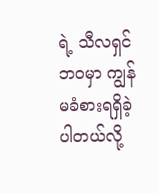ရဲ့ သီလရှင်ဘဝမှာ ကျွန်မခံစားရရှိခဲ့ပါတယ်လို့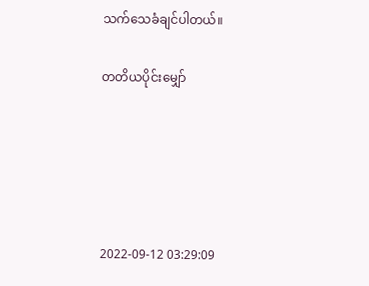သက်သေခံချင်ပါတယ်။

တတိယပိုင်းမျှော်





2022-09-12 03:29:09